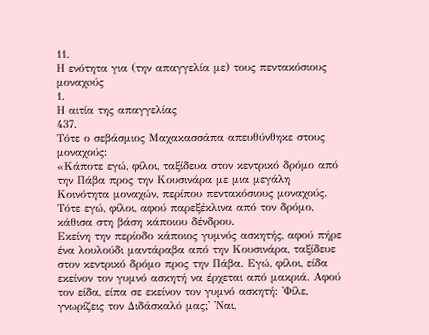11.
Η ενότητα για (την απαγγελία με) τους πεντακόσιους μοναχoύς
1.
Η αιτία της απαγγελίας
437.
Τότε ο σεβάσμιος Μαχακασσάπα απευθύνθηκε στους μοναχούς:
«Κάποτε εγώ, φίλοι, ταξίδευα στον κεντρικό δρόμο από την Πάβα προς την Κουσινάρα με μια μεγάλη Κοινότητα μοναχών, περίπου πεντακόσιους μοναχούς.
Τότε εγώ, φίλοι, αφού παρεξέκλινα από τον δρόμο, κάθισα στη βάση κάποιου δένδρου.
Εκείνη την περίοδο κάποιος γυμνός ασκητής, αφού πήρε ένα λουλούδι μαντάραβα από την Κουσινάρα, ταξίδευε στον κεντρικό δρόμο προς την Πάβα. Εγώ, φίλοι, είδα εκείνον τον γυμνό ασκητή να έρχεται από μακριά. Αφού τον είδα, είπα σε εκείνον τον γυμνό ασκητή: 'Φίλε, γνωρίζεις τον Διδάσκαλό μας;' 'Ναι,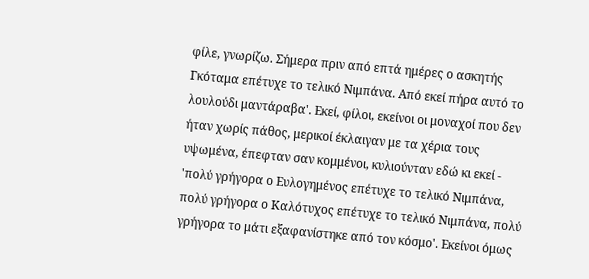φίλε, γνωρίζω. Σήμερα πριν από επτά ημέρες ο ασκητής Γκόταμα επέτυχε το τελικό Νιμπάνα. Από εκεί πήρα αυτό το λουλούδι μαντάραβα'. Εκεί, φίλοι, εκείνοι οι μοναχοί που δεν ήταν χωρίς πάθος, μερικοί έκλαιγαν με τα χέρια τους υψωμένα, έπεφταν σαν κομμένοι, κυλιούνταν εδώ κι εκεί - 'πολύ γρήγορα ο Ευλογημένος επέτυχε το τελικό Νιμπάνα, πολύ γρήγορα ο Καλότυχος επέτυχε το τελικό Νιμπάνα, πολύ γρήγορα το μάτι εξαφανίστηκε από τον κόσμο'. Εκείνοι όμως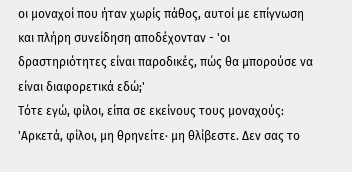οι μοναχοί που ήταν χωρίς πάθος, αυτοί με επίγνωση και πλήρη συνείδηση αποδέχονταν - 'οι δραστηριότητες είναι παροδικές, πώς θα μπορούσε να είναι διαφορετικά εδώ;'
Τότε εγώ, φίλοι, είπα σε εκείνους τους μοναχούς: 'Αρκετά, φίλοι, μη θρηνείτε· μη θλίβεστε. Δεν σας το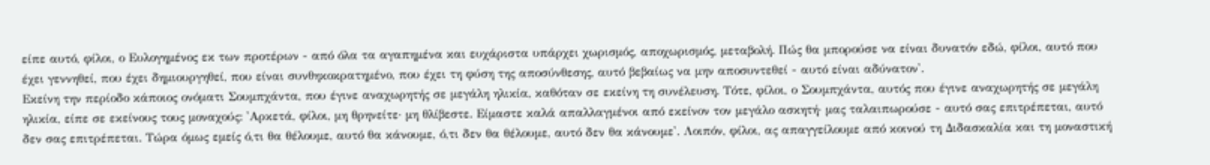είπε αυτό, φίλοι, ο Ευλογημένος εκ των προτέρων - από όλα τα αγαπημένα και ευχάριστα υπάρχει χωρισμός, αποχωρισμός, μεταβολή. Πώς θα μπορούσε να είναι δυνατόν εδώ, φίλοι, αυτό που έχει γεννηθεί, που έχει δημιουργηθεί, που είναι συνθηκοκρατημένο, που έχει τη φύση της αποσύνθεσης, αυτό βεβαίως να μην αποσυντεθεί - αυτό είναι αδύνατον'.
Εκείνη την περίοδο κάποιος ονόματι Σουμπχάντα, που έγινε αναχωρητής σε μεγάλη ηλικία, καθόταν σε εκείνη τη συνέλευση. Τότε, φίλοι, ο Σουμπχάντα, αυτός που έγινε αναχωρητής σε μεγάλη ηλικία, είπε σε εκείνους τους μοναχούς: 'Αρκετά, φίλοι, μη θρηνείτε· μη θλίβεστε. Είμαστε καλά απαλλαγμένοι από εκείνον τον μεγάλο ασκητή· μας ταλαιπωρούσε - αυτό σας επιτρέπεται, αυτό δεν σας επιτρέπεται. Τώρα όμως εμείς ό,τι θα θέλουμε, αυτό θα κάνουμε, ό,τι δεν θα θέλουμε, αυτό δεν θα κάνουμε'. Λοιπόν, φίλοι, ας απαγγείλουμε από κοινού τη Διδασκαλία και τη μοναστική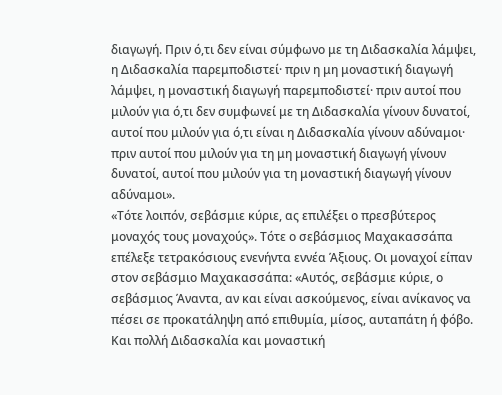διαγωγή. Πριν ό,τι δεν είναι σύμφωνο με τη Διδασκαλία λάμψει, η Διδασκαλία παρεμποδιστεί· πριν η μη μοναστική διαγωγή λάμψει, η μοναστική διαγωγή παρεμποδιστεί· πριν αυτοί που μιλούν για ό,τι δεν συμφωνεί με τη Διδασκαλία γίνουν δυνατοί, αυτοί που μιλούν για ό,τι είναι η Διδασκαλία γίνουν αδύναμοι· πριν αυτοί που μιλούν για τη μη μοναστική διαγωγή γίνουν δυνατοί, αυτοί που μιλούν για τη μοναστική διαγωγή γίνουν αδύναμοι».
«Τότε λοιπόν, σεβάσμιε κύριε, ας επιλέξει ο πρεσβύτερος μοναχός τους μοναχούς». Τότε ο σεβάσμιος Μαχακασσάπα επέλεξε τετρακόσιους ενενήντα εννέα Άξιους. Οι μοναχοί είπαν στον σεβάσμιο Μαχακασσάπα: «Αυτός, σεβάσμιε κύριε, ο σεβάσμιος Άναντα, αν και είναι ασκούμενος, είναι ανίκανος να πέσει σε προκατάληψη από επιθυμία, μίσος, αυταπάτη ή φόβο. Και πολλή Διδασκαλία και μοναστική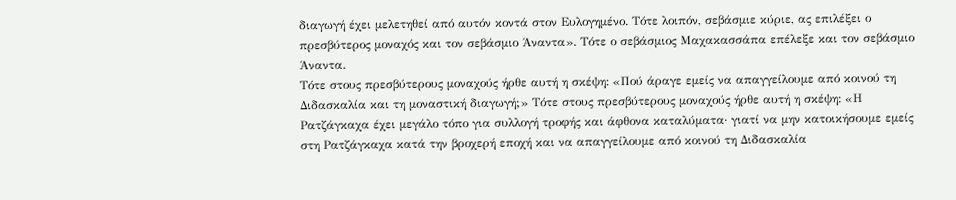διαγωγή έχει μελετηθεί από αυτόν κοντά στον Ευλογημένο. Τότε λοιπόν, σεβάσμιε κύριε, ας επιλέξει ο πρεσβύτερος μοναχός και τον σεβάσμιο Άναντα». Τότε ο σεβάσμιος Μαχακασσάπα επέλεξε και τον σεβάσμιο Άναντα.
Τότε στους πρεσβύτερους μοναχούς ήρθε αυτή η σκέψη: «Πού άραγε εμείς να απαγγείλουμε από κοινού τη Διδασκαλία και τη μοναστική διαγωγή;» Τότε στους πρεσβύτερους μοναχούς ήρθε αυτή η σκέψη: «Η Ρατζάγκαχα έχει μεγάλο τόπο για συλλογή τροφής και άφθονα καταλύματα· γιατί να μην κατοικήσουμε εμείς στη Ρατζάγκαχα κατά την βροχερή εποχή και να απαγγείλουμε από κοινού τη Διδασκαλία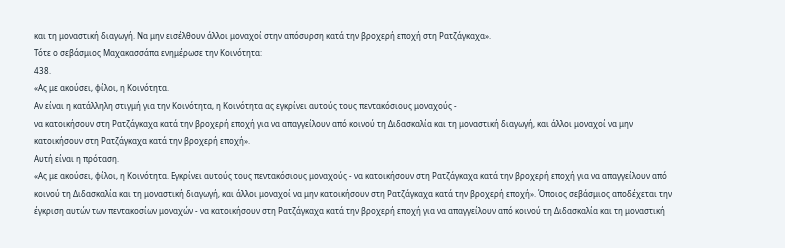και τη μοναστική διαγωγή. Να μην εισέλθουν άλλοι μοναχοί στην απόσυρση κατά την βροχερή εποχή στη Ρατζάγκαχα».
Τότε ο σεβάσμιος Μαχακασσάπα ενημέρωσε την Κοινότητα:
438.
«Ας με ακούσει, φίλοι, η Κοινότητα.
Αν είναι η κατάλληλη στιγμή για την Κοινότητα, η Κοινότητα ας εγκρίνει αυτούς τους πεντακόσιους μοναχούς -
να κατοικήσουν στη Ρατζάγκαχα κατά την βροχερή εποχή για να απαγγείλουν από κοινού τη Διδασκαλία και τη μοναστική διαγωγή, και άλλοι μοναχοί να μην κατοικήσουν στη Ρατζάγκαχα κατά την βροχερή εποχή».
Αυτή είναι η πρόταση.
«Ας με ακούσει, φίλοι, η Κοινότητα. Εγκρίνει αυτούς τους πεντακόσιους μοναχούς - να κατοικήσουν στη Ρατζάγκαχα κατά την βροχερή εποχή για να απαγγείλουν από κοινού τη Διδασκαλία και τη μοναστική διαγωγή, και άλλοι μοναχοί να μην κατοικήσουν στη Ρατζάγκαχα κατά την βροχερή εποχή». Όποιος σεβάσμιος αποδέχεται την έγκριση αυτών των πεντακοσίων μοναχών - να κατοικήσουν στη Ρατζάγκαχα κατά την βροχερή εποχή για να απαγγείλουν από κοινού τη Διδασκαλία και τη μοναστική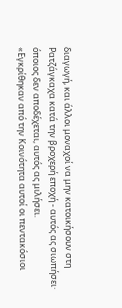διαγωγή, και άλλοι μοναχοί να μην κατοικήσουν στη Ρατζάγκαχα κατά την βροχερή εποχή - αυτός ας σιωπήσει· όποιος δεν αποδέχεται, αυτός ας μιλήσει.
«Εγκρίθηκαν από την Κοινότητα αυτοί οι πεντακόσιοι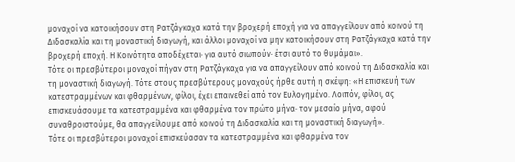μοναχοί να κατοικήσουν στη Ρατζάγκαχα κατά την βροχερή εποχή για να απαγγείλουν από κοινού τη Διδασκαλία και τη μοναστική διαγωγή, και άλλοι μοναχοί να μην κατοικήσουν στη Ρατζάγκαχα κατά την βροχερή εποχή. Η Κοινότητα αποδέχεται· για αυτό σιωπούν· έτσι αυτό το θυμάμαι».
Τότε οι πρεσβύτεροι μοναχοί πήγαν στη Ρατζάγκαχα για να απαγγείλουν από κοινού τη Διδασκαλία και τη μοναστική διαγωγή. Τότε στους πρεσβύτερους μοναχούς ήρθε αυτή η σκέψη: «Η επισκευή των κατεστραμμένων και φθαρμένων, φίλοι, έχει επαινεθεί από τον Ευλογημένο. Λοιπόν, φίλοι, ας επισκευάσουμε τα κατεστραμμένα και φθαρμένα τον πρώτο μήνα· τον μεσαίο μήνα, αφού συναθροιστούμε, θα απαγγείλουμε από κοινού τη Διδασκαλία και τη μοναστική διαγωγή».
Τότε οι πρεσβύτεροι μοναχοί επισκεύασαν τα κατεστραμμένα και φθαρμένα τον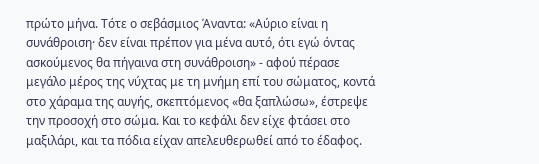πρώτο μήνα. Τότε ο σεβάσμιος Άναντα: «Αύριο είναι η συνάθροιση· δεν είναι πρέπον για μένα αυτό, ότι εγώ όντας ασκούμενος θα πήγαινα στη συνάθροιση» - αφού πέρασε μεγάλο μέρος της νύχτας με τη μνήμη επί του σώματος, κοντά στο χάραμα της αυγής, σκεπτόμενος «θα ξαπλώσω», έστρεψε την προσοχή στο σώμα. Και το κεφάλι δεν είχε φτάσει στο μαξιλάρι, και τα πόδια είχαν απελευθερωθεί από το έδαφος.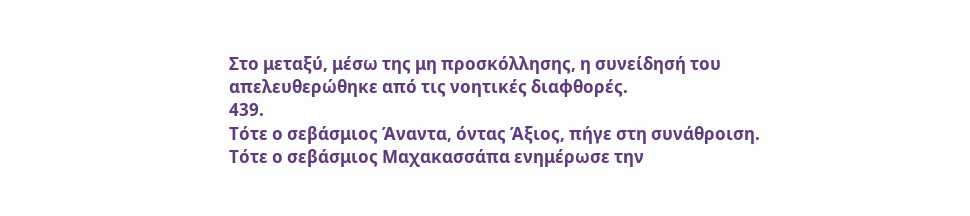Στο μεταξύ, μέσω της μη προσκόλλησης, η συνείδησή του απελευθερώθηκε από τις νοητικές διαφθορές.
439.
Τότε ο σεβάσμιος Άναντα, όντας Άξιος, πήγε στη συνάθροιση.
Τότε ο σεβάσμιος Μαχακασσάπα ενημέρωσε την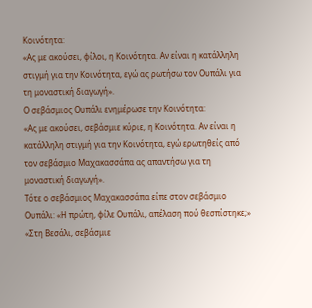Κοινότητα:
«Ας με ακούσει, φίλοι, η Κοινότητα. Αν είναι η κατάλληλη στιγμή για την Κοινότητα, εγώ ας ρωτήσω τον Ουπάλι για τη μοναστική διαγωγή».
Ο σεβάσμιος Ουπάλι ενημέρωσε την Κοινότητα:
«Ας με ακούσει, σεβάσμιε κύριε, η Κοινότητα. Αν είναι η κατάλληλη στιγμή για την Κοινότητα, εγώ ερωτηθείς από τον σεβάσμιο Μαχακασσάπα ας απαντήσω για τη μοναστική διαγωγή».
Τότε ο σεβάσμιος Μαχακασσάπα είπε στον σεβάσμιο Ουπάλι: «Η πρώτη, φίλε Ουπάλι, απέλαση πού θεσπίστηκε;» «Στη Βεσάλι, σεβάσμιε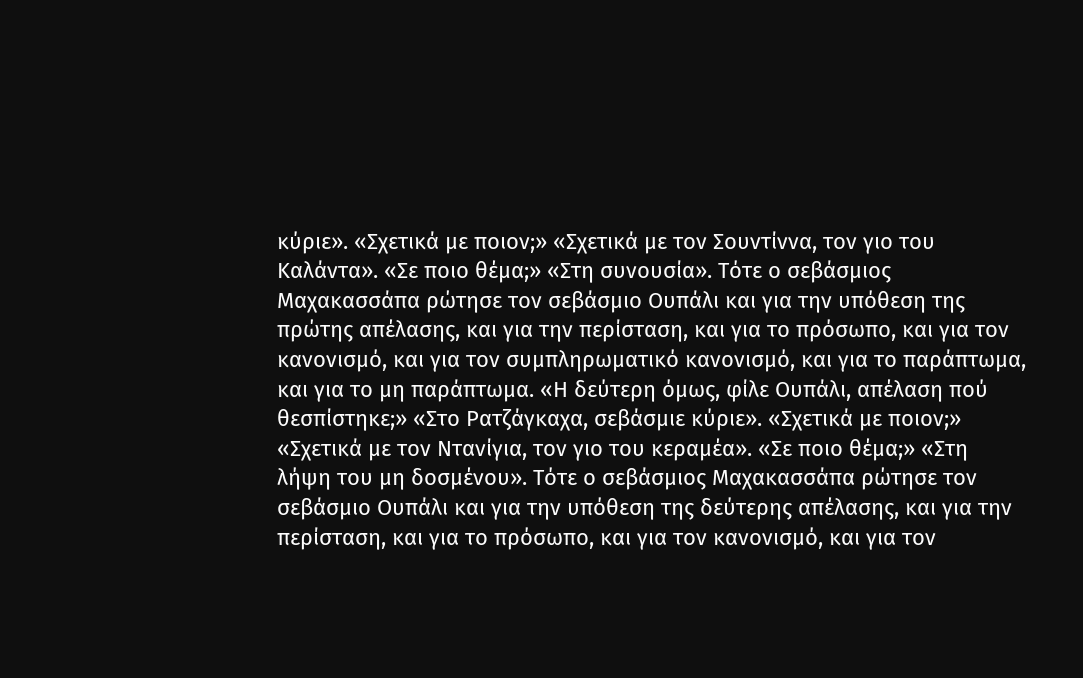κύριε». «Σχετικά με ποιον;» «Σχετικά με τον Σουντίννα, τον γιο του Καλάντα». «Σε ποιο θέμα;» «Στη συνουσία». Τότε ο σεβάσμιος Μαχακασσάπα ρώτησε τον σεβάσμιο Ουπάλι και για την υπόθεση της πρώτης απέλασης, και για την περίσταση, και για το πρόσωπο, και για τον κανονισμό, και για τον συμπληρωματικό κανονισμό, και για το παράπτωμα, και για το μη παράπτωμα. «Η δεύτερη όμως, φίλε Ουπάλι, απέλαση πού θεσπίστηκε;» «Στο Ρατζάγκαχα, σεβάσμιε κύριε». «Σχετικά με ποιον;» «Σχετικά με τον Ντανίγια, τον γιο του κεραμέα». «Σε ποιο θέμα;» «Στη λήψη του μη δοσμένου». Τότε ο σεβάσμιος Μαχακασσάπα ρώτησε τον σεβάσμιο Ουπάλι και για την υπόθεση της δεύτερης απέλασης, και για την περίσταση, και για το πρόσωπο, και για τον κανονισμό, και για τον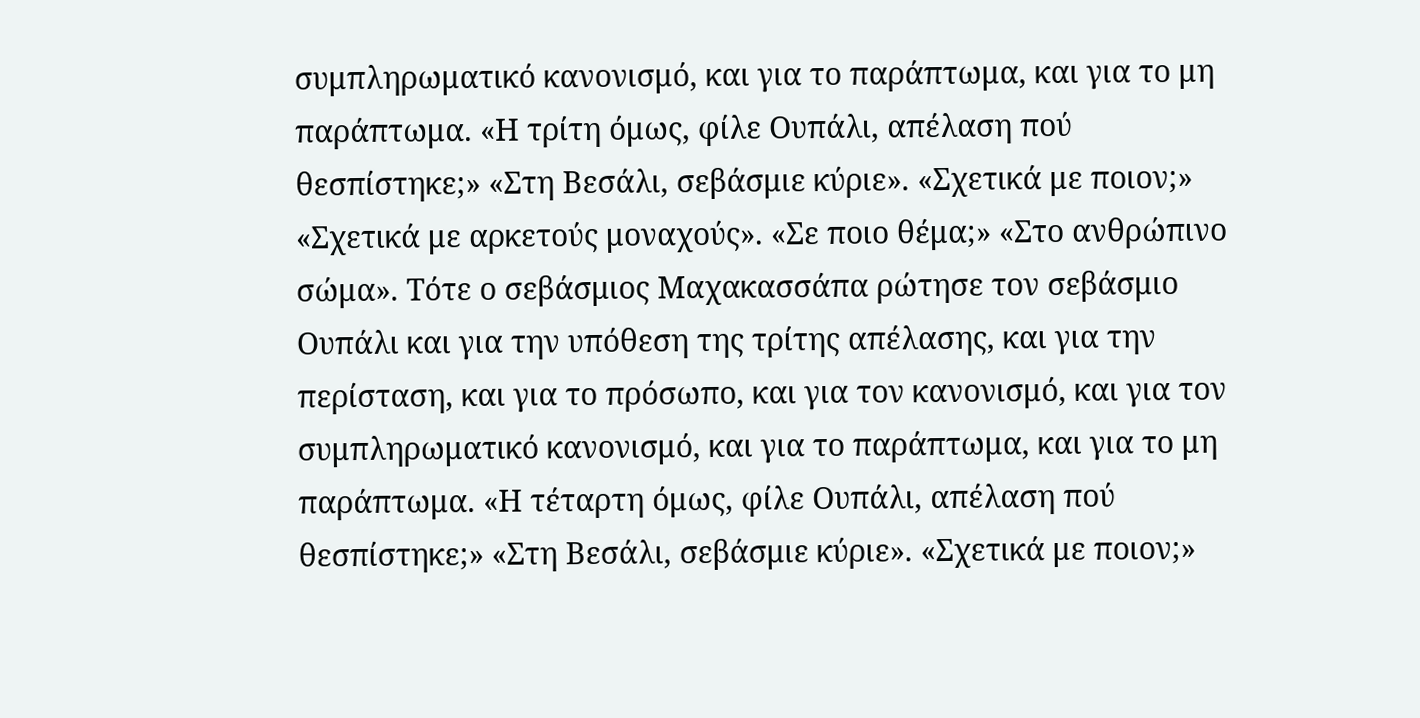συμπληρωματικό κανονισμό, και για το παράπτωμα, και για το μη παράπτωμα. «Η τρίτη όμως, φίλε Ουπάλι, απέλαση πού θεσπίστηκε;» «Στη Βεσάλι, σεβάσμιε κύριε». «Σχετικά με ποιον;» «Σχετικά με αρκετούς μοναχούς». «Σε ποιο θέμα;» «Στο ανθρώπινο σώμα». Τότε ο σεβάσμιος Μαχακασσάπα ρώτησε τον σεβάσμιο Ουπάλι και για την υπόθεση της τρίτης απέλασης, και για την περίσταση, και για το πρόσωπο, και για τον κανονισμό, και για τον συμπληρωματικό κανονισμό, και για το παράπτωμα, και για το μη παράπτωμα. «Η τέταρτη όμως, φίλε Ουπάλι, απέλαση πού θεσπίστηκε;» «Στη Βεσάλι, σεβάσμιε κύριε». «Σχετικά με ποιον;»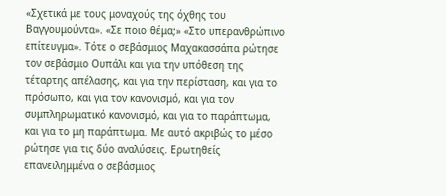«Σχετικά με τους μοναχούς της όχθης του Βαγγουμούντα». «Σε ποιο θέμα;» «Στο υπερανθρώπινο επίτευγμα». Τότε ο σεβάσμιος Μαχακασσάπα ρώτησε τον σεβάσμιο Ουπάλι και για την υπόθεση της τέταρτης απέλασης, και για την περίσταση, και για το πρόσωπο, και για τον κανονισμό, και για τον συμπληρωματικό κανονισμό, και για το παράπτωμα, και για το μη παράπτωμα. Με αυτό ακριβώς το μέσο ρώτησε για τις δύο αναλύσεις. Ερωτηθείς επανειλημμένα ο σεβάσμιος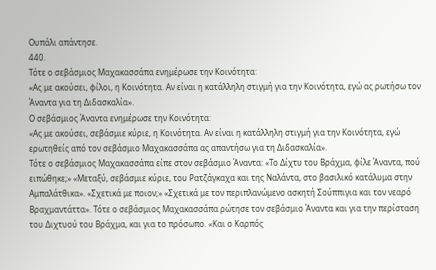Ουπάλι απάντησε.
440.
Τότε ο σεβάσμιος Μαχακασσάπα ενημέρωσε την Κοινότητα:
«Ας με ακούσει, φίλοι, η Κοινότητα. Αν είναι η κατάλληλη στιγμή για την Κοινότητα, εγώ ας ρωτήσω τον Άναντα για τη Διδασκαλία».
Ο σεβάσμιος Άναντα ενημέρωσε την Κοινότητα:
«Ας με ακούσει, σεβάσμιε κύριε, η Κοινότητα. Αν είναι η κατάλληλη στιγμή για την Κοινότητα, εγώ ερωτηθείς από τον σεβάσμιο Μαχακασσάπα ας απαντήσω για τη Διδασκαλία».
Τότε ο σεβάσμιος Μαχακασσάπα είπε στον σεβάσμιο Άναντα: «Το Δίχτυ του Βράχμα, φίλε Άναντα, πού ειπώθηκε;» «Μεταξύ, σεβάσμιε κύριε, του Ρατζάγκαχα και της Ναλάντα, στο βασιλικό κατάλυμα στην Αμπαλάτθικα». «Σχετικά με ποιον;» «Σχετικά με τον περιπλανώμενο ασκητή Σούππιγια και τον νεαρό Βραχμαντάττα». Τότε ο σεβάσμιος Μαχακασσάπα ρώτησε τον σεβάσμιο Άναντα και για την περίσταση του Διχτυού του Βράχμα, και για το πρόσωπο. «Και ο Καρπός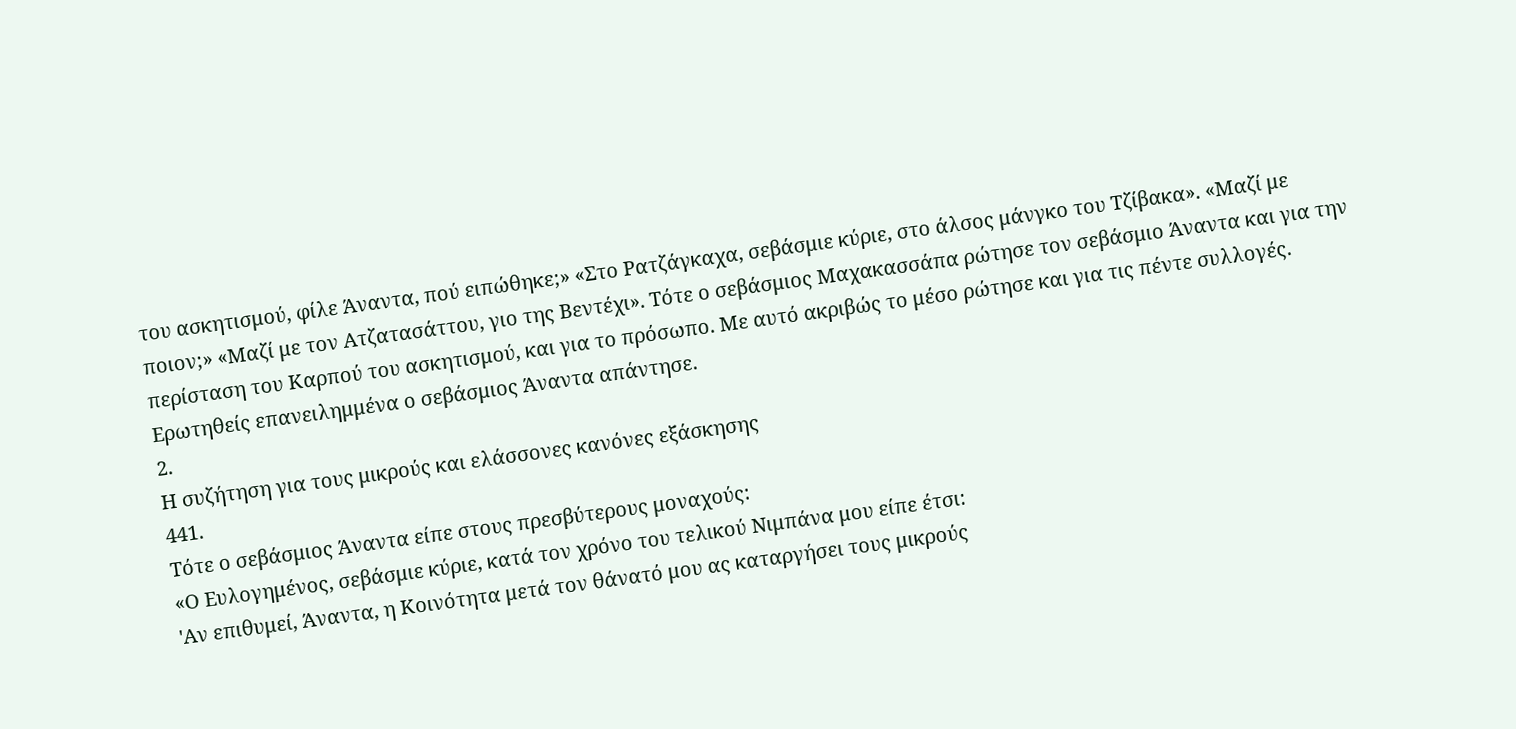του ασκητισμού, φίλε Άναντα, πού ειπώθηκε;» «Στο Ρατζάγκαχα, σεβάσμιε κύριε, στο άλσος μάνγκο του Τζίβακα». «Μαζί με ποιον;» «Μαζί με τον Ατζατασάττου, γιο της Βεντέχι». Τότε ο σεβάσμιος Μαχακασσάπα ρώτησε τον σεβάσμιο Άναντα και για την περίσταση του Καρπού του ασκητισμού, και για το πρόσωπο. Με αυτό ακριβώς το μέσο ρώτησε και για τις πέντε συλλογές. Ερωτηθείς επανειλημμένα ο σεβάσμιος Άναντα απάντησε.
2.
Η συζήτηση για τους μικρούς και ελάσσονες κανόνες εξάσκησης
441.
Τότε ο σεβάσμιος Άναντα είπε στους πρεσβύτερους μοναχούς:
«Ο Ευλογημένος, σεβάσμιε κύριε, κατά τον χρόνο του τελικού Νιμπάνα μου είπε έτσι:
'Αν επιθυμεί, Άναντα, η Κοινότητα μετά τον θάνατό μου ας καταργήσει τους μικρούς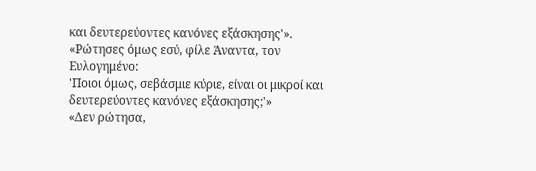και δευτερεύοντες κανόνες εξάσκησης'».
«Ρώτησες όμως εσύ, φίλε Άναντα, τον Ευλογημένο:
'Ποιοι όμως, σεβάσμιε κύριε, είναι οι μικροί και δευτερεύοντες κανόνες εξάσκησης;'»
«Δεν ρώτησα,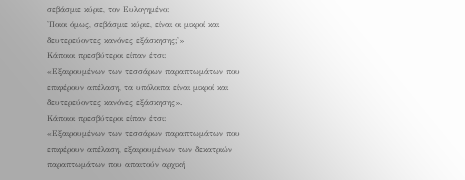σεβάσμιε κύριε, τον Ευλογημένο:
'Ποιοι όμως, σεβάσμιε κύριε, είναι οι μικροί και δευτερεύοντες κανόνες εξάσκησης;'»
Κάποιοι πρεσβύτεροι είπαν έτσι:
«Εξαιρουμένων των τεσσάρων παραπτωμάτων που επιφέρουν απέλαση, τα υπόλοιπα είναι μικροί και δευτερεύοντες κανόνες εξάσκησης».
Κάποιοι πρεσβύτεροι είπαν έτσι:
«Εξαιρουμένων των τεσσάρων παραπτωμάτων που επιφέρουν απέλαση, εξαιρουμένων των δεκατριών παραπτωμάτων που απαιτούν αρχική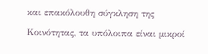και επακόλουθη σύγκληση της Κοινότητας, τα υπόλοιπα είναι μικροί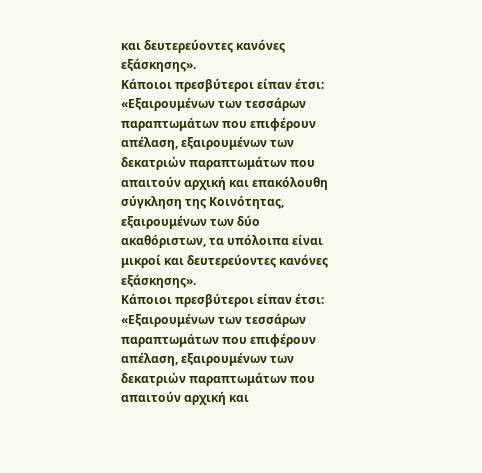και δευτερεύοντες κανόνες εξάσκησης».
Κάποιοι πρεσβύτεροι είπαν έτσι:
«Εξαιρουμένων των τεσσάρων παραπτωμάτων που επιφέρουν απέλαση, εξαιρουμένων των δεκατριών παραπτωμάτων που απαιτούν αρχική και επακόλουθη σύγκληση της Κοινότητας, εξαιρουμένων των δύο ακαθόριστων, τα υπόλοιπα είναι μικροί και δευτερεύοντες κανόνες εξάσκησης».
Κάποιοι πρεσβύτεροι είπαν έτσι:
«Εξαιρουμένων των τεσσάρων παραπτωμάτων που επιφέρουν απέλαση, εξαιρουμένων των δεκατριών παραπτωμάτων που απαιτούν αρχική και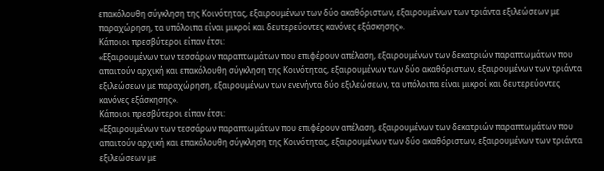επακόλουθη σύγκληση της Κοινότητας, εξαιρουμένων των δύο ακαθόριστων, εξαιρουμένων των τριάντα εξιλεώσεων με παραχώρηση, τα υπόλοιπα είναι μικροί και δευτερεύοντες κανόνες εξάσκησης».
Κάποιοι πρεσβύτεροι είπαν έτσι:
«Εξαιρουμένων των τεσσάρων παραπτωμάτων που επιφέρουν απέλαση, εξαιρουμένων των δεκατριών παραπτωμάτων που απαιτούν αρχική και επακόλουθη σύγκληση της Κοινότητας, εξαιρουμένων των δύο ακαθόριστων, εξαιρουμένων των τριάντα εξιλεώσεων με παραχώρηση, εξαιρουμένων των ενενήντα δύο εξιλεώσεων, τα υπόλοιπα είναι μικροί και δευτερεύοντες κανόνες εξάσκησης».
Κάποιοι πρεσβύτεροι είπαν έτσι:
«Εξαιρουμένων των τεσσάρων παραπτωμάτων που επιφέρουν απέλαση, εξαιρουμένων των δεκατριών παραπτωμάτων που απαιτούν αρχική και επακόλουθη σύγκληση της Κοινότητας, εξαιρουμένων των δύο ακαθόριστων, εξαιρουμένων των τριάντα εξιλεώσεων με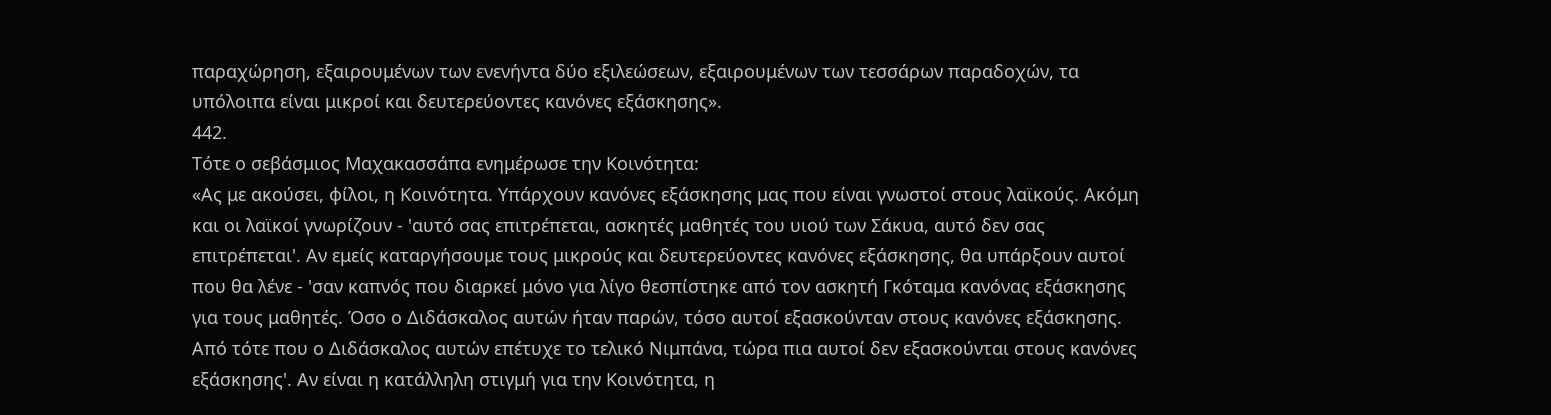παραχώρηση, εξαιρουμένων των ενενήντα δύο εξιλεώσεων, εξαιρουμένων των τεσσάρων παραδοχών, τα υπόλοιπα είναι μικροί και δευτερεύοντες κανόνες εξάσκησης».
442.
Τότε ο σεβάσμιος Μαχακασσάπα ενημέρωσε την Κοινότητα:
«Ας με ακούσει, φίλοι, η Κοινότητα. Υπάρχουν κανόνες εξάσκησης μας που είναι γνωστοί στους λαϊκούς. Ακόμη και οι λαϊκοί γνωρίζουν - 'αυτό σας επιτρέπεται, ασκητές μαθητές του υιού των Σάκυα, αυτό δεν σας επιτρέπεται'. Αν εμείς καταργήσουμε τους μικρούς και δευτερεύοντες κανόνες εξάσκησης, θα υπάρξουν αυτοί που θα λένε - 'σαν καπνός που διαρκεί μόνο για λίγο θεσπίστηκε από τον ασκητή Γκόταμα κανόνας εξάσκησης για τους μαθητές. Όσο ο Διδάσκαλος αυτών ήταν παρών, τόσο αυτοί εξασκούνταν στους κανόνες εξάσκησης. Από τότε που ο Διδάσκαλος αυτών επέτυχε το τελικό Νιμπάνα, τώρα πια αυτοί δεν εξασκούνται στους κανόνες εξάσκησης'. Αν είναι η κατάλληλη στιγμή για την Κοινότητα, η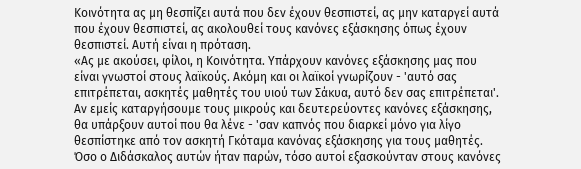Κοινότητα ας μη θεσπίζει αυτά που δεν έχουν θεσπιστεί, ας μην καταργεί αυτά που έχουν θεσπιστεί, ας ακολουθεί τους κανόνες εξάσκησης όπως έχουν θεσπιστεί. Αυτή είναι η πρόταση.
«Ας με ακούσει, φίλοι, η Κοινότητα. Υπάρχουν κανόνες εξάσκησης μας που είναι γνωστοί στους λαϊκούς. Ακόμη και οι λαϊκοί γνωρίζουν - 'αυτό σας επιτρέπεται, ασκητές μαθητές του υιού των Σάκυα, αυτό δεν σας επιτρέπεται'. Αν εμείς καταργήσουμε τους μικρούς και δευτερεύοντες κανόνες εξάσκησης, θα υπάρξουν αυτοί που θα λένε - 'σαν καπνός που διαρκεί μόνο για λίγο θεσπίστηκε από τον ασκητή Γκόταμα κανόνας εξάσκησης για τους μαθητές. Όσο ο Διδάσκαλος αυτών ήταν παρών, τόσο αυτοί εξασκούνταν στους κανόνες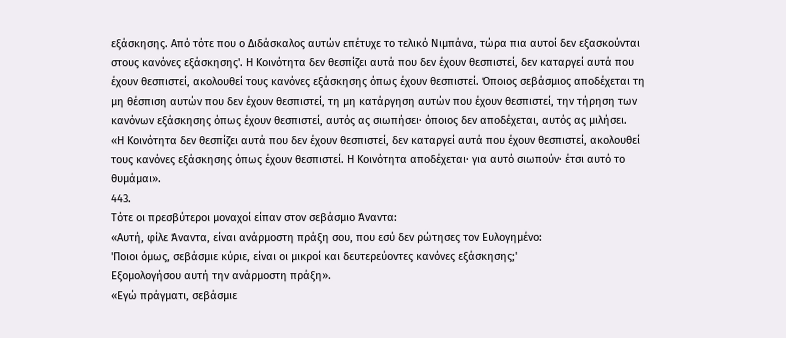εξάσκησης. Από τότε που ο Διδάσκαλος αυτών επέτυχε το τελικό Νιμπάνα, τώρα πια αυτοί δεν εξασκούνται στους κανόνες εξάσκησης'. Η Κοινότητα δεν θεσπίζει αυτά που δεν έχουν θεσπιστεί, δεν καταργεί αυτά που έχουν θεσπιστεί, ακολουθεί τους κανόνες εξάσκησης όπως έχουν θεσπιστεί. Όποιος σεβάσμιος αποδέχεται τη μη θέσπιση αυτών που δεν έχουν θεσπιστεί, τη μη κατάργηση αυτών που έχουν θεσπιστεί, την τήρηση των κανόνων εξάσκησης όπως έχουν θεσπιστεί, αυτός ας σιωπήσει· όποιος δεν αποδέχεται, αυτός ας μιλήσει.
«Η Κοινότητα δεν θεσπίζει αυτά που δεν έχουν θεσπιστεί, δεν καταργεί αυτά που έχουν θεσπιστεί, ακολουθεί τους κανόνες εξάσκησης όπως έχουν θεσπιστεί. Η Κοινότητα αποδέχεται· για αυτό σιωπούν· έτσι αυτό το θυμάμαι».
443.
Τότε οι πρεσβύτεροι μοναχοί είπαν στον σεβάσμιο Άναντα:
«Αυτή, φίλε Άναντα, είναι ανάρμοστη πράξη σου, που εσύ δεν ρώτησες τον Ευλογημένο:
'Ποιοι όμως, σεβάσμιε κύριε, είναι οι μικροί και δευτερεύοντες κανόνες εξάσκησης;'
Εξομολογήσου αυτή την ανάρμοστη πράξη».
«Εγώ πράγματι, σεβάσμιε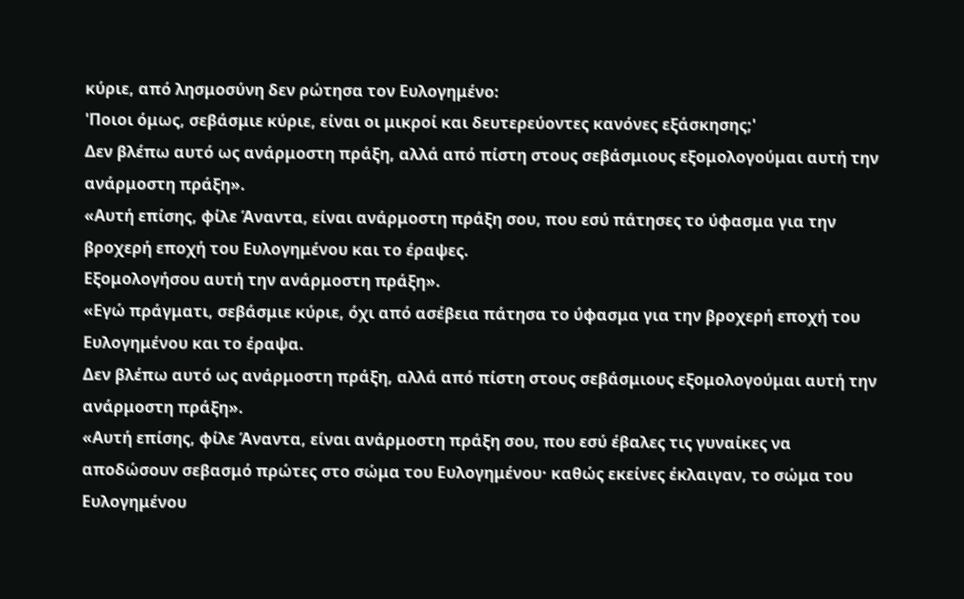κύριε, από λησμοσύνη δεν ρώτησα τον Ευλογημένο:
'Ποιοι όμως, σεβάσμιε κύριε, είναι οι μικροί και δευτερεύοντες κανόνες εξάσκησης;'
Δεν βλέπω αυτό ως ανάρμοστη πράξη, αλλά από πίστη στους σεβάσμιους εξομολογούμαι αυτή την ανάρμοστη πράξη».
«Αυτή επίσης, φίλε Άναντα, είναι ανάρμοστη πράξη σου, που εσύ πάτησες το ύφασμα για την βροχερή εποχή του Ευλογημένου και το έραψες.
Εξομολογήσου αυτή την ανάρμοστη πράξη».
«Εγώ πράγματι, σεβάσμιε κύριε, όχι από ασέβεια πάτησα το ύφασμα για την βροχερή εποχή του Ευλογημένου και το έραψα.
Δεν βλέπω αυτό ως ανάρμοστη πράξη, αλλά από πίστη στους σεβάσμιους εξομολογούμαι αυτή την ανάρμοστη πράξη».
«Αυτή επίσης, φίλε Άναντα, είναι ανάρμοστη πράξη σου, που εσύ έβαλες τις γυναίκες να αποδώσουν σεβασμό πρώτες στο σώμα του Ευλογημένου· καθώς εκείνες έκλαιγαν, το σώμα του Ευλογημένου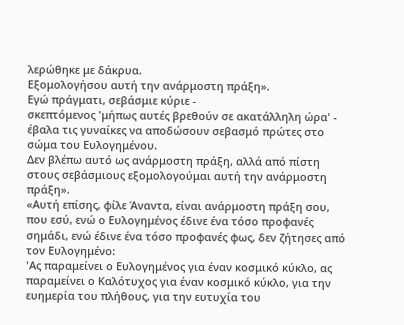λερώθηκε με δάκρυα.
Εξομολογήσου αυτή την ανάρμοστη πράξη».
Εγώ πράγματι, σεβάσμιε κύριε -
σκεπτόμενος 'μήπως αυτές βρεθούν σε ακατάλληλη ώρα' -
έβαλα τις γυναίκες να αποδώσουν σεβασμό πρώτες στο σώμα του Ευλογημένου.
Δεν βλέπω αυτό ως ανάρμοστη πράξη, αλλά από πίστη στους σεβάσμιους εξομολογούμαι αυτή την ανάρμοστη πράξη».
«Αυτή επίσης, φίλε Άναντα, είναι ανάρμοστη πράξη σου, που εσύ, ενώ ο Ευλογημένος έδινε ένα τόσο προφανές σημάδι, ενώ έδινε ένα τόσο προφανές φως, δεν ζήτησες από τον Ευλογημένο:
'Ας παραμείνει ο Ευλογημένος για έναν κοσμικό κύκλο, ας παραμείνει ο Καλότυχος για έναν κοσμικό κύκλο, για την ευημερία του πλήθους, για την ευτυχία του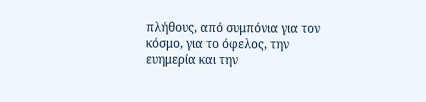πλήθους, από συμπόνια για τον κόσμο, για το όφελος, την ευημερία και την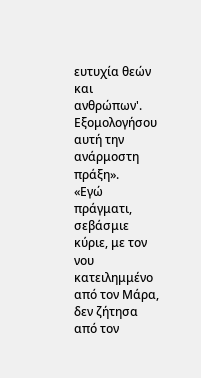ευτυχία θεών και ανθρώπων'.
Εξομολογήσου αυτή την ανάρμοστη πράξη».
«Εγώ πράγματι, σεβάσμιε κύριε, με τον νου κατειλημμένο από τον Μάρα, δεν ζήτησα από τον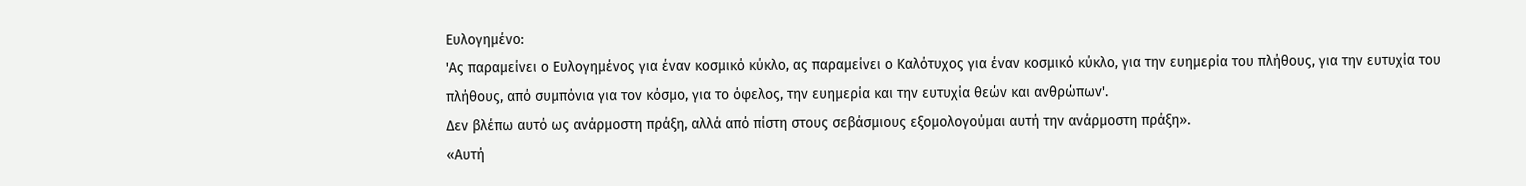Ευλογημένο:
'Ας παραμείνει ο Ευλογημένος για έναν κοσμικό κύκλο, ας παραμείνει ο Καλότυχος για έναν κοσμικό κύκλο, για την ευημερία του πλήθους, για την ευτυχία του πλήθους, από συμπόνια για τον κόσμο, για το όφελος, την ευημερία και την ευτυχία θεών και ανθρώπων'.
Δεν βλέπω αυτό ως ανάρμοστη πράξη, αλλά από πίστη στους σεβάσμιους εξομολογούμαι αυτή την ανάρμοστη πράξη».
«Αυτή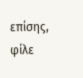επίσης, φίλε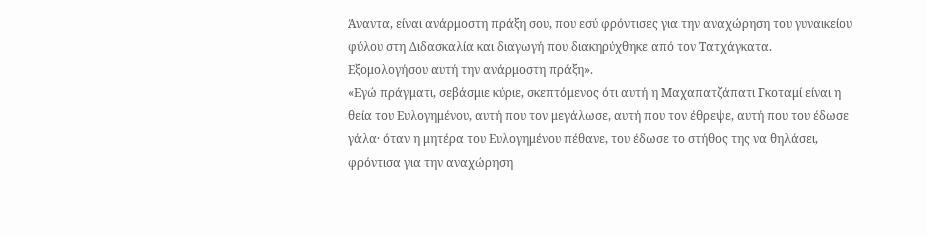Άναντα, είναι ανάρμοστη πράξη σου, που εσύ φρόντισες για την αναχώρηση του γυναικείου φύλου στη Διδασκαλία και διαγωγή που διακηρύχθηκε από τον Τατχάγκατα.
Εξομολογήσου αυτή την ανάρμοστη πράξη».
«Εγώ πράγματι, σεβάσμιε κύριε, σκεπτόμενος ότι αυτή η Μαχαπατζάπατι Γκοταμί είναι η θεία του Ευλογημένου, αυτή που τον μεγάλωσε, αυτή που τον έθρεψε, αυτή που του έδωσε γάλα· όταν η μητέρα του Ευλογημένου πέθανε, του έδωσε το στήθος της να θηλάσει, φρόντισα για την αναχώρηση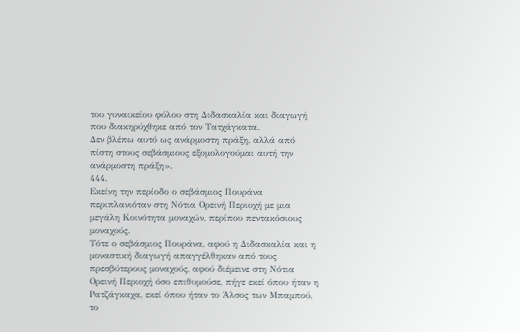του γυναικείου φύλου στη Διδασκαλία και διαγωγή που διακηρύχθηκε από τον Τατχάγκατα.
Δεν βλέπω αυτό ως ανάρμοστη πράξη, αλλά από πίστη στους σεβάσμιους εξομολογούμαι αυτή την ανάρμοστη πράξη».
444.
Εκείνη την περίοδο ο σεβάσμιος Πουράνα περιπλανιόταν στη Νότια Ορεινή Περιοχή με μια μεγάλη Κοινότητα μοναχών, περίπου πεντακόσιους μοναχούς.
Τότε ο σεβάσμιος Πουράνα, αφού η Διδασκαλία και η μοναστική διαγωγή απαγγέλθηκαν από τους πρεσβύτερους μοναχούς, αφού διέμεινε στη Νότια Ορεινή Περιοχή όσο επιθυμούσε, πήγε εκεί όπου ήταν η Ρατζάγκαχα, εκεί όπου ήταν το Άλσος των Μπαμπού, το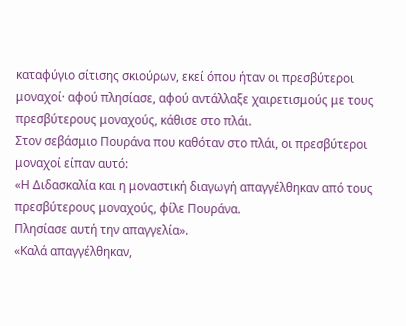καταφύγιο σίτισης σκιούρων, εκεί όπου ήταν οι πρεσβύτεροι μοναχοί· αφού πλησίασε, αφού αντάλλαξε χαιρετισμούς με τους πρεσβύτερους μοναχούς, κάθισε στο πλάι.
Στον σεβάσμιο Πουράνα που καθόταν στο πλάι, οι πρεσβύτεροι μοναχοί είπαν αυτό:
«Η Διδασκαλία και η μοναστική διαγωγή απαγγέλθηκαν από τους πρεσβύτερους μοναχούς, φίλε Πουράνα.
Πλησίασε αυτή την απαγγελία».
«Καλά απαγγέλθηκαν,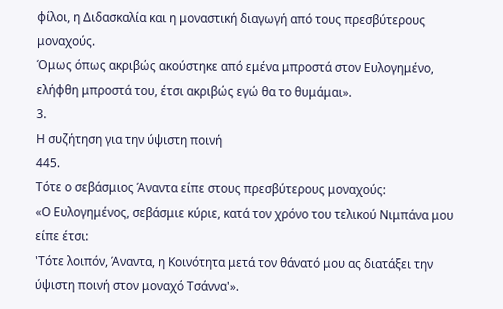φίλοι, η Διδασκαλία και η μοναστική διαγωγή από τους πρεσβύτερους μοναχούς.
Όμως όπως ακριβώς ακούστηκε από εμένα μπροστά στον Ευλογημένο, ελήφθη μπροστά του, έτσι ακριβώς εγώ θα το θυμάμαι».
3.
Η συζήτηση για την ύψιστη ποινή
445.
Τότε ο σεβάσμιος Άναντα είπε στους πρεσβύτερους μοναχούς:
«Ο Ευλογημένος, σεβάσμιε κύριε, κατά τον χρόνο του τελικού Νιμπάνα μου είπε έτσι:
'Τότε λοιπόν, Άναντα, η Κοινότητα μετά τον θάνατό μου ας διατάξει την ύψιστη ποινή στον μοναχό Τσάννα'».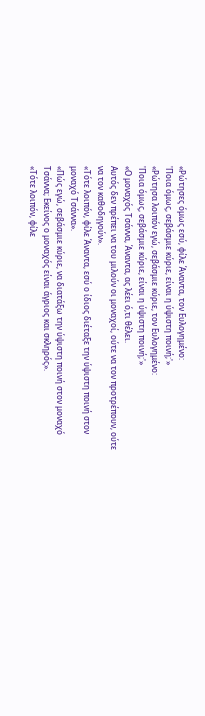«Ρώτησες όμως εσύ, φίλε Άναντα, τον Ευλογημένο:
'Ποια όμως, σεβάσμιε κύριε, είναι η ύψιστη ποινή;'»
«Ρώτησα λοιπόν εγώ, σεβάσμιε κύριε, τον Ευλογημένο:
'Ποια όμως, σεβάσμιε κύριε, είναι η ύψιστη ποινή;'»
«Ο μοναχός Τσάννα, Άναντα, ας λέει ό,τι θέλει.
Αυτός δεν πρέπει να του μιλούν οι μοναχοί, ούτε να τον προτρέπουν, ούτε να τον καθοδηγούν».
«Τότε λοιπόν, φίλε Άναντα, εσύ ο ίδιος διέταξε την ύψιστη ποινή στον μοναχό Τσάννα».
«Πώς εγώ, σεβάσμιε κύριε, να διατάξω την ύψιστη ποινή στον μοναχό Τσάννα; Εκείνος ο μοναχός είναι άγριος και σκληρός».
«Τότε λοιπόν, φίλε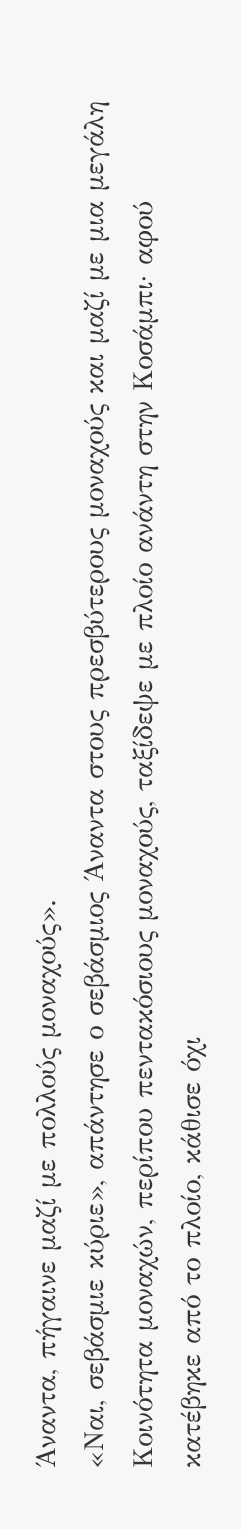Άναντα, πήγαινε μαζί με πολλούς μοναχούς».
«Ναι, σεβάσμιε κύριε», απάντησε ο σεβάσμιος Άναντα στους πρεσβύτερους μοναχούς και μαζί με μια μεγάλη Κοινότητα μοναχών, περίπου πεντακόσιους μοναχούς, ταξίδεψε με πλοίο ανάντη στην Κοσάμπι· αφού κατέβηκε από το πλοίο, κάθισε όχι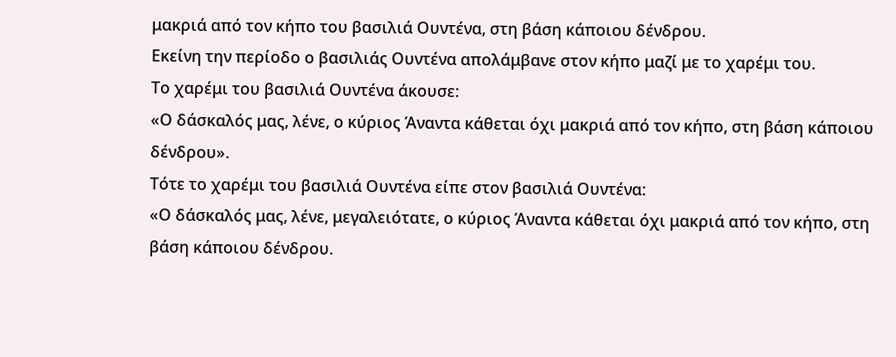μακριά από τον κήπο του βασιλιά Ουντένα, στη βάση κάποιου δένδρου.
Εκείνη την περίοδο ο βασιλιάς Ουντένα απολάμβανε στον κήπο μαζί με το χαρέμι του.
Το χαρέμι του βασιλιά Ουντένα άκουσε:
«Ο δάσκαλός μας, λένε, ο κύριος Άναντα κάθεται όχι μακριά από τον κήπο, στη βάση κάποιου δένδρου».
Τότε το χαρέμι του βασιλιά Ουντένα είπε στον βασιλιά Ουντένα:
«Ο δάσκαλός μας, λένε, μεγαλειότατε, ο κύριος Άναντα κάθεται όχι μακριά από τον κήπο, στη βάση κάποιου δένδρου.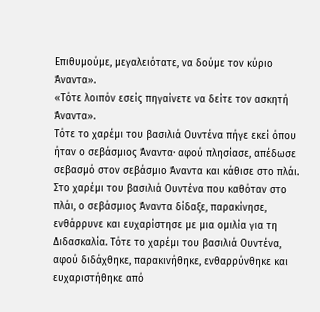Επιθυμούμε, μεγαλειότατε, να δούμε τον κύριο Άναντα».
«Τότε λοιπόν εσείς πηγαίνετε να δείτε τον ασκητή Άναντα».
Τότε το χαρέμι του βασιλιά Ουντένα πήγε εκεί όπου ήταν ο σεβάσμιος Άναντα· αφού πλησίασε, απέδωσε σεβασμό στον σεβάσμιο Άναντα και κάθισε στο πλάι. Στο χαρέμι του βασιλιά Ουντένα που καθόταν στο πλάι, ο σεβάσμιος Άναντα δίδαξε, παρακίνησε, ενθάρρυνε και ευχαρίστησε με μια ομιλία για τη Διδασκαλία. Τότε το χαρέμι του βασιλιά Ουντένα, αφού διδάχθηκε, παρακινήθηκε, ενθαρρύνθηκε και ευχαριστήθηκε από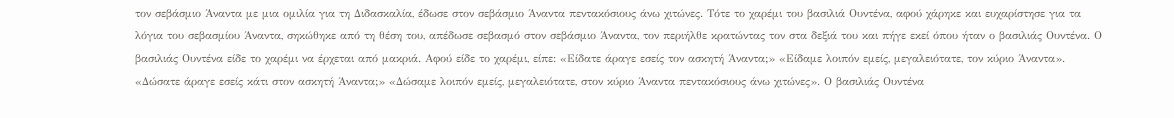τον σεβάσμιο Άναντα με μια ομιλία για τη Διδασκαλία, έδωσε στον σεβάσμιο Άναντα πεντακόσιους άνω χιτώνες. Τότε το χαρέμι του βασιλιά Ουντένα, αφού χάρηκε και ευχαρίστησε για τα λόγια του σεβασμίου Άναντα, σηκώθηκε από τη θέση του, απέδωσε σεβασμό στον σεβάσμιο Άναντα, τον περιήλθε κρατώντας τον στα δεξιά του και πήγε εκεί όπου ήταν ο βασιλιάς Ουντένα. Ο βασιλιάς Ουντένα είδε το χαρέμι να έρχεται από μακριά. Αφού είδε το χαρέμι, είπε: «Είδατε άραγε εσείς τον ασκητή Άναντα;» «Είδαμε λοιπόν εμείς, μεγαλειότατε, τον κύριο Άναντα». «Δώσατε άραγε εσείς κάτι στον ασκητή Άναντα;» «Δώσαμε λοιπόν εμείς, μεγαλειότατε, στον κύριο Άναντα πεντακόσιους άνω χιτώνες». Ο βασιλιάς Ουντένα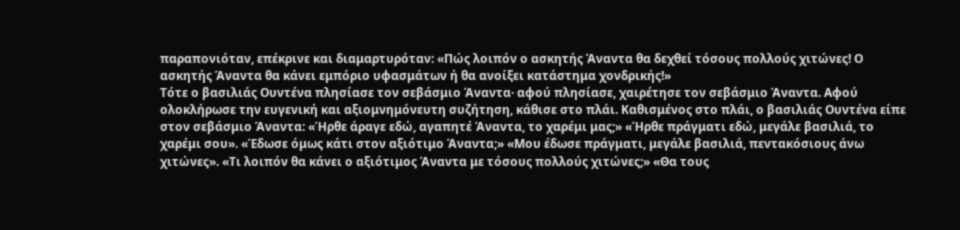παραπονιόταν, επέκρινε και διαμαρτυρόταν: «Πώς λοιπόν ο ασκητής Άναντα θα δεχθεί τόσους πολλούς χιτώνες! Ο ασκητής Άναντα θα κάνει εμπόριο υφασμάτων ή θα ανοίξει κατάστημα χονδρικής!»
Τότε ο βασιλιάς Ουντένα πλησίασε τον σεβάσμιο Άναντα· αφού πλησίασε, χαιρέτησε τον σεβάσμιο Άναντα. Αφού ολοκλήρωσε την ευγενική και αξιομνημόνευτη συζήτηση, κάθισε στο πλάι. Καθισμένος στο πλάι, ο βασιλιάς Ουντένα είπε στον σεβάσμιο Άναντα: «Ήρθε άραγε εδώ, αγαπητέ Άναντα, το χαρέμι μας;» «Ήρθε πράγματι εδώ, μεγάλε βασιλιά, το χαρέμι σου». «Έδωσε όμως κάτι στον αξιότιμο Άναντα;» «Μου έδωσε πράγματι, μεγάλε βασιλιά, πεντακόσιους άνω χιτώνες». «Τι λοιπόν θα κάνει ο αξιότιμος Άναντα με τόσους πολλούς χιτώνες;» «Θα τους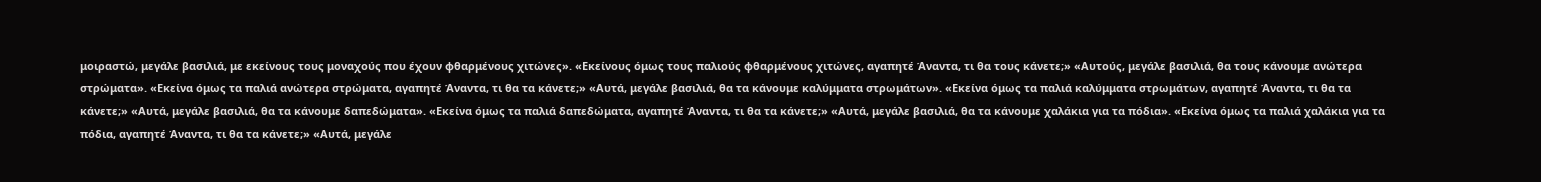μοιραστώ, μεγάλε βασιλιά, με εκείνους τους μοναχούς που έχουν φθαρμένους χιτώνες». «Εκείνους όμως τους παλιούς φθαρμένους χιτώνες, αγαπητέ Άναντα, τι θα τους κάνετε;» «Αυτούς, μεγάλε βασιλιά, θα τους κάνουμε ανώτερα στρώματα». «Εκείνα όμως τα παλιά ανώτερα στρώματα, αγαπητέ Άναντα, τι θα τα κάνετε;» «Αυτά, μεγάλε βασιλιά, θα τα κάνουμε καλύμματα στρωμάτων». «Εκείνα όμως τα παλιά καλύμματα στρωμάτων, αγαπητέ Άναντα, τι θα τα κάνετε;» «Αυτά, μεγάλε βασιλιά, θα τα κάνουμε δαπεδώματα». «Εκείνα όμως τα παλιά δαπεδώματα, αγαπητέ Άναντα, τι θα τα κάνετε;» «Αυτά, μεγάλε βασιλιά, θα τα κάνουμε χαλάκια για τα πόδια». «Εκείνα όμως τα παλιά χαλάκια για τα πόδια, αγαπητέ Άναντα, τι θα τα κάνετε;» «Αυτά, μεγάλε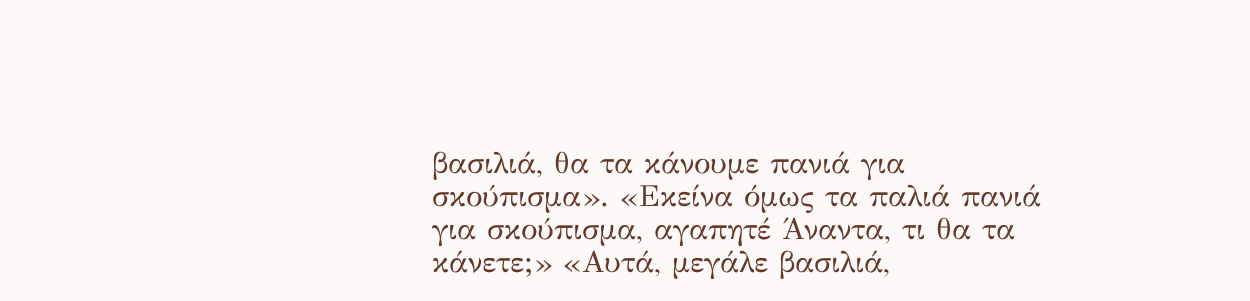βασιλιά, θα τα κάνουμε πανιά για σκούπισμα». «Εκείνα όμως τα παλιά πανιά για σκούπισμα, αγαπητέ Άναντα, τι θα τα κάνετε;» «Αυτά, μεγάλε βασιλιά,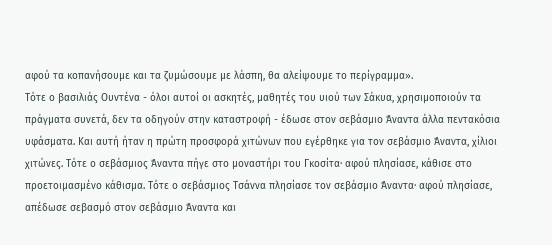αφού τα κοπανήσουμε και τα ζυμώσουμε με λάσπη, θα αλείψουμε το περίγραμμα».
Τότε ο βασιλιάς Ουντένα - όλοι αυτοί οι ασκητές, μαθητές του υιού των Σάκυα, χρησιμοποιούν τα πράγματα συνετά, δεν τα οδηγούν στην καταστροφή - έδωσε στον σεβάσμιο Άναντα άλλα πεντακόσια υφάσματα. Και αυτή ήταν η πρώτη προσφορά χιτώνων που εγέρθηκε για τον σεβάσμιο Άναντα, χίλιοι χιτώνες. Τότε ο σεβάσμιος Άναντα πήγε στο μοναστήρι του Γκοσίτα· αφού πλησίασε, κάθισε στο προετοιμασμένο κάθισμα. Τότε ο σεβάσμιος Τσάννα πλησίασε τον σεβάσμιο Άναντα· αφού πλησίασε, απέδωσε σεβασμό στον σεβάσμιο Άναντα και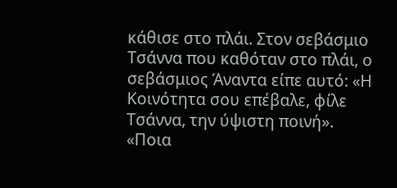κάθισε στο πλάι. Στον σεβάσμιο Τσάννα που καθόταν στο πλάι, ο σεβάσμιος Άναντα είπε αυτό: «Η Κοινότητα σου επέβαλε, φίλε Τσάννα, την ύψιστη ποινή».
«Ποια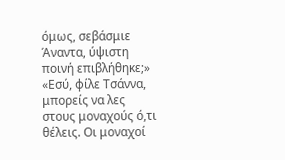όμως, σεβάσμιε Άναντα, ύψιστη ποινή επιβλήθηκε;» «Εσύ, φίλε Τσάννα, μπορείς να λες στους μοναχούς ό,τι θέλεις. Οι μοναχοί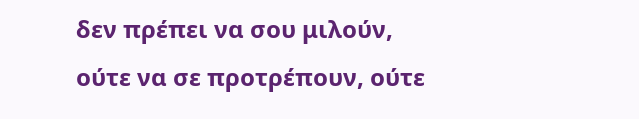δεν πρέπει να σου μιλούν, ούτε να σε προτρέπουν, ούτε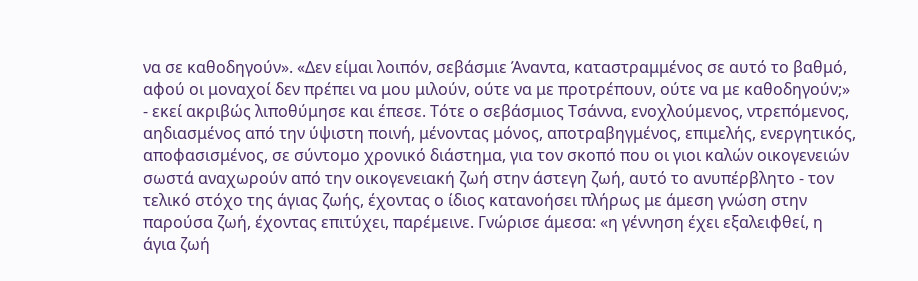να σε καθοδηγούν». «Δεν είμαι λοιπόν, σεβάσμιε Άναντα, καταστραμμένος σε αυτό το βαθμό, αφού οι μοναχοί δεν πρέπει να μου μιλούν, ούτε να με προτρέπουν, ούτε να με καθοδηγούν;» - εκεί ακριβώς λιποθύμησε και έπεσε. Τότε ο σεβάσμιος Τσάννα, ενοχλούμενος, ντρεπόμενος, αηδιασμένος από την ύψιστη ποινή, μένοντας μόνος, αποτραβηγμένος, επιμελής, ενεργητικός, αποφασισμένος, σε σύντομο χρονικό διάστημα, για τον σκοπό που οι γιοι καλών οικογενειών σωστά αναχωρούν από την οικογενειακή ζωή στην άστεγη ζωή, αυτό το ανυπέρβλητο - τον τελικό στόχο της άγιας ζωής, έχοντας ο ίδιος κατανοήσει πλήρως με άμεση γνώση στην παρούσα ζωή, έχοντας επιτύχει, παρέμεινε. Γνώρισε άμεσα: «η γέννηση έχει εξαλειφθεί, η άγια ζωή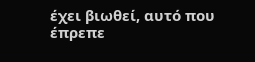έχει βιωθεί, αυτό που έπρεπε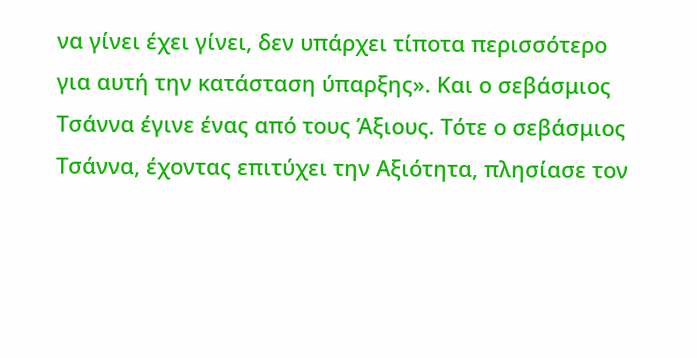να γίνει έχει γίνει, δεν υπάρχει τίποτα περισσότερο για αυτή την κατάσταση ύπαρξης». Και ο σεβάσμιος Τσάννα έγινε ένας από τους Άξιους. Τότε ο σεβάσμιος Τσάννα, έχοντας επιτύχει την Αξιότητα, πλησίασε τον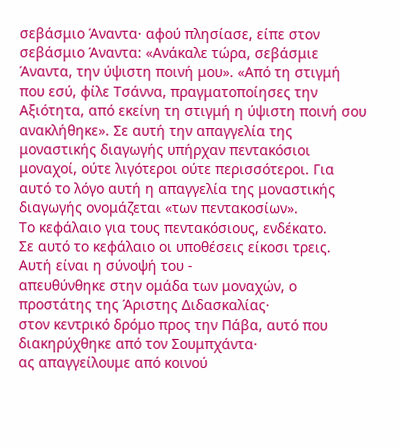σεβάσμιο Άναντα· αφού πλησίασε, είπε στον σεβάσμιο Άναντα: «Ανάκαλε τώρα, σεβάσμιε Άναντα, την ύψιστη ποινή μου». «Από τη στιγμή που εσύ, φίλε Τσάννα, πραγματοποίησες την Αξιότητα, από εκείνη τη στιγμή η ύψιστη ποινή σου ανακλήθηκε». Σε αυτή την απαγγελία της μοναστικής διαγωγής υπήρχαν πεντακόσιοι μοναχοί, ούτε λιγότεροι ούτε περισσότεροι. Για αυτό το λόγο αυτή η απαγγελία της μοναστικής διαγωγής ονομάζεται «των πεντακοσίων».
Το κεφάλαιο για τους πεντακόσιους, ενδέκατο.
Σε αυτό το κεφάλαιο οι υποθέσεις είκοσι τρεις.
Αυτή είναι η σύνοψή του -
απευθύνθηκε στην ομάδα των μοναχών, ο προστάτης της Άριστης Διδασκαλίας·
στον κεντρικό δρόμο προς την Πάβα, αυτό που διακηρύχθηκε από τον Σουμπχάντα·
ας απαγγείλουμε από κοινού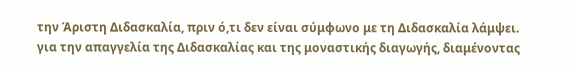την Άριστη Διδασκαλία, πριν ό,τι δεν είναι σύμφωνο με τη Διδασκαλία λάμψει.
για την απαγγελία της Διδασκαλίας και της μοναστικής διαγωγής, διαμένοντας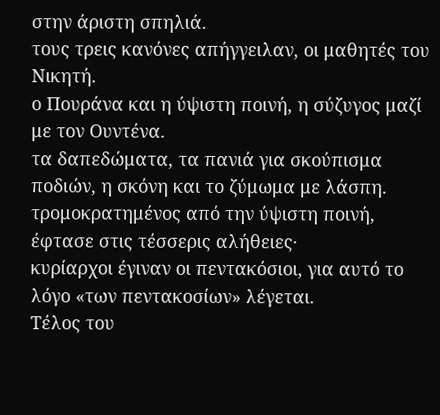στην άριστη σπηλιά.
τους τρεις κανόνες απήγγειλαν, οι μαθητές του Νικητή.
ο Πουράνα και η ύψιστη ποινή, η σύζυγος μαζί με τον Ουντένα.
τα δαπεδώματα, τα πανιά για σκούπισμα ποδιών, η σκόνη και το ζύμωμα με λάσπη.
τρομοκρατημένος από την ύψιστη ποινή, έφτασε στις τέσσερις αλήθειες·
κυρίαρχοι έγιναν οι πεντακόσιοι, για αυτό το λόγο «των πεντακοσίων» λέγεται.
Τέλος του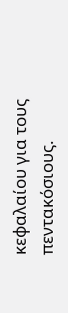κεφαλαίου για τους πεντακόσιους.